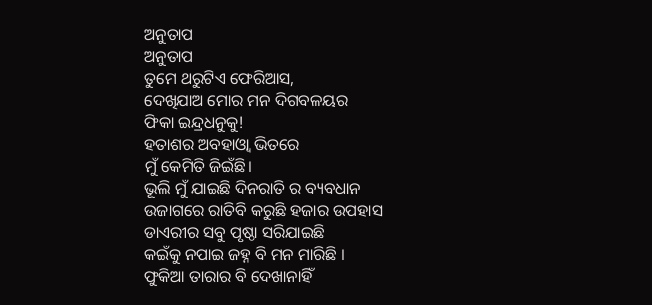ଅନୁତାପ
ଅନୁତାପ
ତୁମେ ଥରୁଟିଏ ଫେରିଆସ,
ଦେଖିଯାଅ ମୋର ମନ ଦିଗବଳୟର
ଫିକା ଇନ୍ଦ୍ରଧନୁକୁ!
ହତାଶର ଅବହାଓ୍ଵା ଭିତରେ
ମୁଁ କେମିତି ଜିଇଁଛି।
ଭୂଲି ମୁଁ ଯାଇଛି ଦିନରାତି ର ବ୍ୟବଧାନ
ଉଜାଗରେ ରାତିବି କରୁଛି ହଜାର ଉପହାସ
ଡାଏରୀର ସବୁ ପୃଷ୍ଠା ସରିଯାଇଛି
କଇଁକୁ ନପାଇ ଜହ୍ନ ବି ମନ ମାରିଛି ।
ଫୁକିଆ ତାରାର ବି ଦେଖାନାହିଁ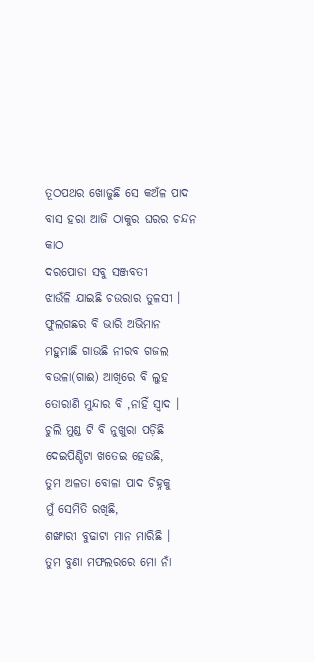ତୂଠପଥର ଖୋଜୁଛି ସେ କଅଁଳ ପାଦ
ବାସ ହରା ଆଜି ଠାକୁର ଘରର ଚନ୍ଦନ କାଠ
ଦରପୋଡା ସବୁ ସଞ୍ଜବତୀ
ଝାଉଁଳି ଯାଇଛି ଚଉରାର ତୁଳସୀ ।
ଫୁଲଗଛର ବି ଭାରି ଅଭିମାନ
ମହୁମାଛି ଗାଉଛି ନୀରବ ଗଜଲ
ବଉଳା(ଗାଈ) ଆଖିରେ ବି ଲୁହ
ତୋରାଣି ମୁନ୍ଦାର ବି ,ନାହିଁ ସ୍ଵାଦ ।
ଚୁଲି ମୁଣ୍ଡ ଟି ବି ନୁଖୁରା ପଡ଼ିଛି
ଦେଇପିଣ୍ଡିଟା ଖତେଇ ହେଉଛି,
ତୁମ ଅଳତା ବୋଳା ପାଦ ଚିହ୍ନକୁ
ମୁଁ ସେମିତି ରଖିଛି,
ଶଙ୍ଖାରୀ ବୁଢାଟା ମାନ ମାରିଛି ।
ତୁମ ବୁଣା ମଫଲରରେ ମୋ ନାଁ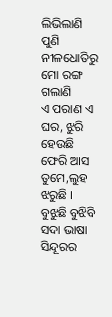ଲିଭିଲାଣି
ପୁଣି ନୀଳଧୋତିରୁ ମୋ ରଙ୍ଗ ଗଲାଣି
ଏ ପରାଣ ଏ ଘର, ଝୁରି ହେଉଛି
ଫେରି ଆସ ତୁମେ,ଲୁହ ଝରୁଛି ।
ବୁଝୁଛି ବୁଝିବି ସଦା ଭାଷା ସିନ୍ଦୂରର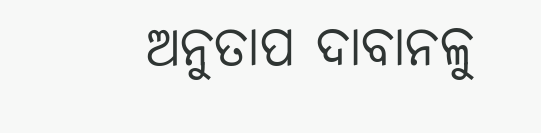ଅନୁତାପ ଦାବାନଳୁ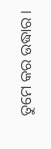ତୁମେ କର ଉଦ୍ଧାର ।